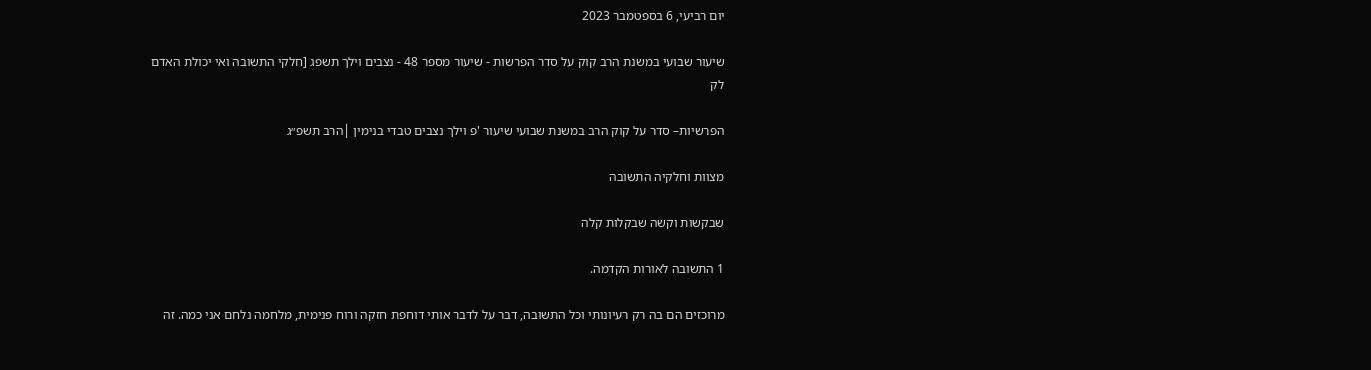יום רביעי, 6 בספטמבר 2023

שיעור שבועי במשנת הרב קוק על סדר הפרשות - שיעור מספר 48 - נצבים וילך תשפג [חלקי התשובה ואי יכולת האדם לק

הפרשיות– סדר על קוק הרב במשנת שבועי שיעור 'פ וילך נצבים טבדי בנימין │הרב תשפ״ג

מצוות וחלקיה התשובה

שבקשות וקשה שבקלות קלה

1 התשובה לאורות הקדמה.

מרוכזים הם בה רק רעיונותי וכל התשובה, דבר על לדבר אותי דוחפת חזקה ורוח פנימית, מלחמה נלחם אני כמה. זה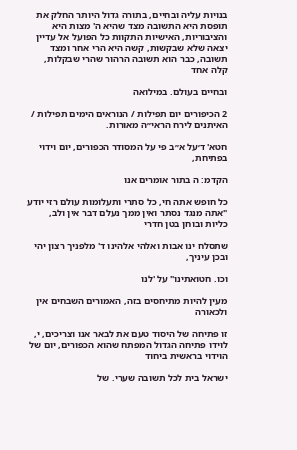בנויות עליה ובחיים, בתורה גדול היותר החלק את תופסת היא התשובה מצד שהיא ה' מצות היא והציבוריות, האישיות התקוות כל הפועל אל עדיין יצאה שלא שבקשות, קשה היא הרי אחר ומצד תשובה, כבר הוא תשובה הרהור שהרי שבקלות, קלה אחד

ובחיים בעולם. במילואה

2 הכיפורים יום תפילות / הנוראים הימים תפילות / האיתנים לירח הראי״ה מאורות.

חטא' ד׳על א״ב פי על המסודר הכפורים, יום וידוי בפתיחת,

הקדמ: ה בתור אומרים אנו

כל חופש אתה חי, כל סתרי ותעלומות עולם רזי יודע "אתה מנגד נסתר ואין ממך נעלם דבר אין ולב, כליות ובוחן בטן חדרי

שתסלח ינו אבות ואלהי אלהינו ד' מלפניך רצון יהי ובכן עיניך,

וכו. חטואתינו" על 'לנו

מעין להיות מתיחסים בזה, האמורים השבחים אין ולכאורה

זו פתיחה של היסוד טעם את לבאר אנו וצריכים, י, לוידו פתיחה הגדול המפתח שהוא הכפורים, יום של הוידוי בראשית ביחוד

ישראל בית לכל תשובה שערי. של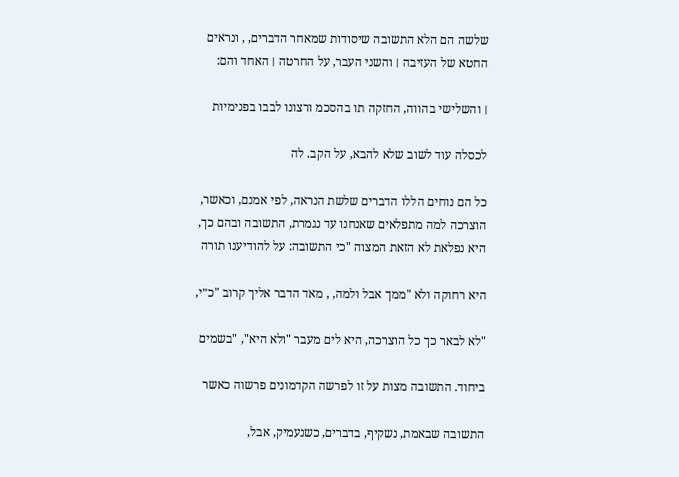שלשה הם הלא התשובה שיסודות שמאחר הדברים, , ונראים החטא של העזיבה ׀ והשני העבר, על החרטה ׀ האחד והם:

׀ והשלישי בהווה, החזקה תו בהסכמ ורצונו לבבו בפנימיות

לכסלה עוד לשוב שלא להבא, על הקב. לה

כל הם נוחים הללו הדברים שלשת הנראה, לפי אמנם, וכאשר, הוצרכה למה מתפלאים שאנחנו עד נגמרת, התשובה ובהם כך, היא נפלאת לא הזאת המצוה "כי התשובה: על להודיענו תורה

היא רחוקה ולא "ממך אבל ולמה, , מאד הדבר אליך קרוב "כ״י,

"לא לבאר כך כל הוצרכה, היא לים מעבר "ולא היא", "בשמים

ביחוד. התשובה מצות על זו לפרשה הקדמונים פרשוה כאשר

התשובה שבאמת, נשקיף, בדברים, כשנעמיק, אבל,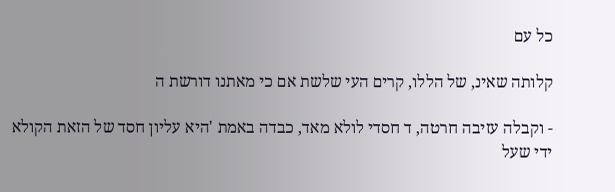כל עם

קלותה שאינ, של הללו, קרים העי שלשת אם כי מאתנו דורשת ה

- וקבלה עזיבה חרטה, ד חסדי לולא מאד, כבדה באמת 'היא עליון חסד של הזאת הקולא ידי שעל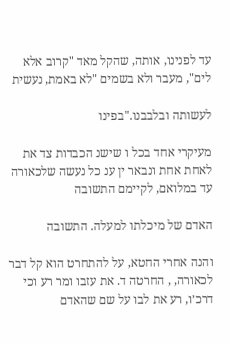עד לפנינו, אותה, שהקל מאד "קרוב אלא לים", מעבר ולא בשמים "לא באמת, נעשית

לעשותה ובלבבנו."בפינו

מעיקרי אחד בכל ו שישנ הכבדות צד את לאחת אחת ונבאר ין ענ כל נעשה שלכאורה עד במלואם, לקיימם התשובה

האדם של מיכלתו למעלה. התשובה

והנה אחרי החטא, על להתחרט הוא קל דבר לכאורה, , החרטה ד. את עזבו ומר רע וכי דרכ׳ו, רע את לבו על שם שהאדם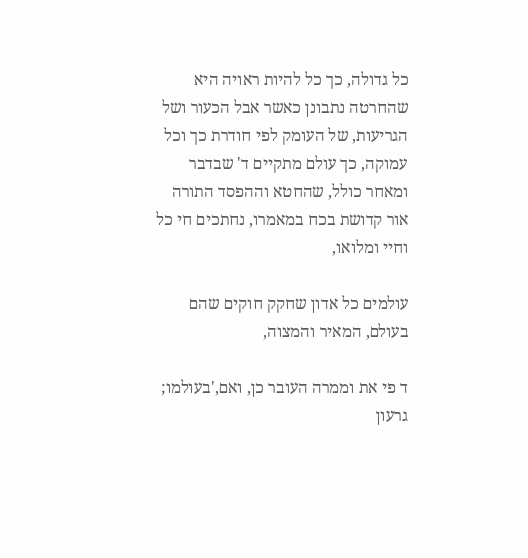כל גדולה, כך כל להיות ראויה היא שהחרטה נתבונן כאשר אבל הכעור ושל הגריעות, של העומק לפי חודרת כך וכל עמוקה, כך עולם מתקיים ד' שבדבר ומאחר כולל, שהחטא וההפסד התורה אור קדושת בכח במאמרו, נחתכים חי כל וחיי ומלואו,

עולמים כל אדון שחקק חוקים שהם בעולם, המאיר והמצוה,

ד פי את וממרה העובר כן, ואם,'בעולמו; גרעון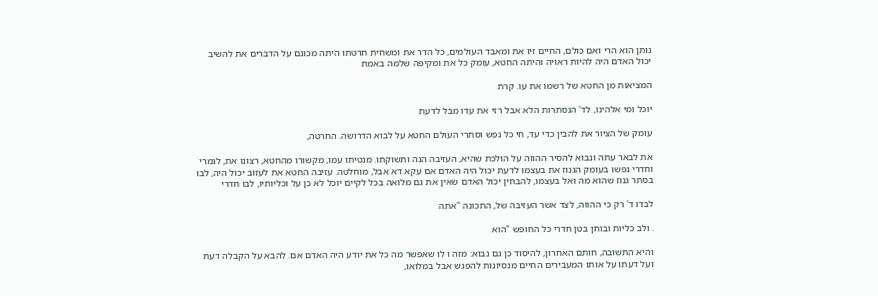נותן הוא הרי ואם כולם, החיים זיו את ומאבד העולמים, כל הדר את ומשחית חרטתו היתה מכונם על הדברים את להשיב יכול האדם היה להיות ראויה והיתה החטא, עומק כל את ומקיפה שלמה באמת

המציאות מן החטא של רשמו את עו. קרת

יוכל ומי אלהינו, לד' הנסתרות הלא אבל רזי את עדו מבל לדעת

עומק של הציור את להבין כדי עד, חי כל נפש וסתרי העולם החטא על לבוא הדרושה. החרטה,

את לבאר עתה ונבוא להסיר ההווה על הולכת שהיא, העזיבה הנה ותשוקתו. מנטיתו עמו, מקשורו מהחטא, רצונו את, לגמרי וחדרי נפשו בעומק הגנוז את בעצמו לדעת יכול היה האדם אם עקא דא אבל, מוחלטה. עזיבה החטא את לעזוב יכול היה, לבו בסתר גנוז שהוא מה ואל בעצמו, להבחין יכול האדם שאין את גם מלואה בכל לקיים יוכל לא כן על וכליותיו, לבו חדרי

לבדו ד' רק כי ההווה, לצד אשר העזיבה של, התכונה "אתה

. ולב כליות ובוחן בטן חדרי כל החופש "הוא

והיא התשובה, חותם האחרון, להיסוד כן גם נבוא: מזה ו לו שאפשר מה כל את יודע היה האדם אם. להבא על הקבלה דעת ועל דעתו על אותו המעבירים החיים מנסיונות להפגש אבל במלואו,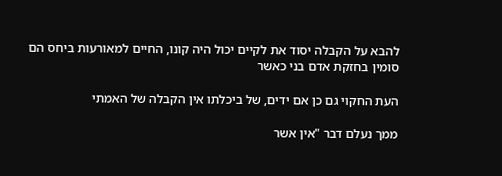להבא על הקבלה יסוד את לקיים יכול היה קונו, החיים למאורעות ביחס הם סומין בחזקת אדם בני כאשר

העת החקוי גם כן אם ידים, של ביכלתו אין הקבלה של האמתי

ממך נעלם דבר "אין אשר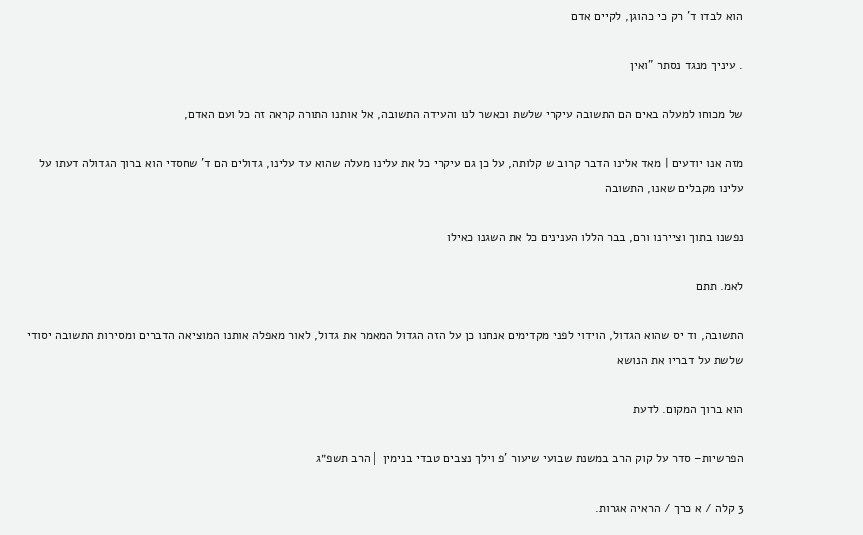הוא לבדו ד' רק כי כהוגן, לקיים אדם

. עיניך מנגד נסתר "ואין

של מכוחו למעלה באים הם התשובה עיקרי שלשת וכאשר לנו והעידה התשובה, אל אותנו התורה קראה זה כל ועם האדם,

מזה אנו יודעים ׀ מאד אלינו הדבר קרוב ש קלותה, על כן גם עיקרי כל את עלינו מעלה שהוא עד עלינו, גדולים הם ד' שחסדי הוא ברוך הגדולה דעתו על עלינו מקבלים שאנו, התשובה

נפשנו בתוך וציירנו ורם, בבר הללו הענינים כל את השגנו כאילו

לאמ. תתם

התשובה, וד יס שהוא הגדול, הוידוי לפני מקדימים אנחנו כן על הזה הגדול המאמר את גדול, לאור מאפלה אותנו המוציאה הדברים ומסירות התשובה יסודי שלשת על דבריו את הנושא

הוא ברוך המקום. לדעת

הפרשיות– סדר על קוק הרב במשנת שבועי שיעור 'פ וילך נצבים טבדי בנימין │הרב תשפ״ג

3 קלה / א כרך / הראיה אגרות.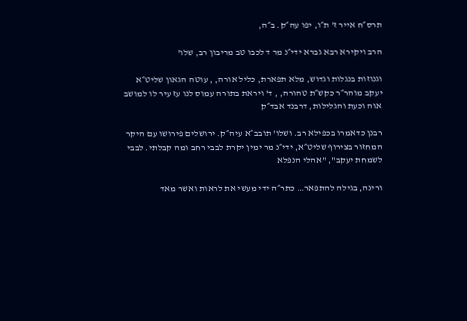תרס״ח אייר ז' ת״ו, יפו עה״ק. ב״ה,

הרב ויקירא רבא גברא ידי״נ מר ד לכבו טב מריבון רב, שלו'

וגנוזות בנגלות וגדוש, מלא תפארת, כליל אורה, , עוטה הגאון שליט״א יעקב מוהר״ר כקש״ת טהורה, , ד' ויראת בתורה עמוס לנו עז עיר לו למושב אוה וכעת והגלילות, דרבנד אבד״ק

רבנן כדאמרו בכפילא רב. ושלו' תובב״א עיה״ק. ירושלים פירושו עם היקר המחזור בצירוף שליט״א, ידי״נ מר ימין יקרת לבבי רחב ומה קבלתי. לבבי לשמחת יעקב", "אהלי הנפלא

ורינה, בגילה להתפאר… כתר״ה ידי מעשי את לראות ואשר מאד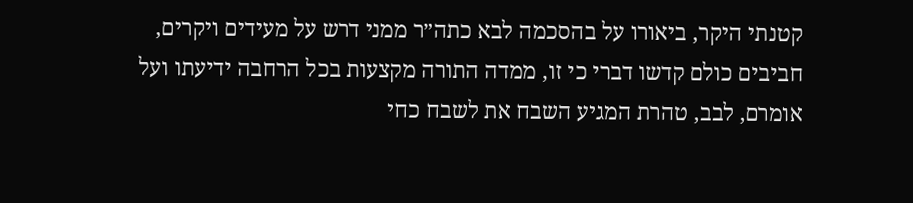קטנתי היקר, ביאורו על בהסכמה לבא כתה״ר ממני דרש על מעידים ויקרים, חביבים כולם קדשו דברי כי זו, ממדה התורה מקצעות בכל הרחבה ידיעתו ועל אומרם, לבב, טהרת המגיע השבח את לשבח כחי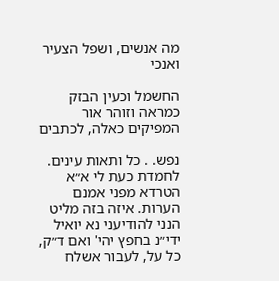מה אנשים, ושפל הצעיר ואנכי

החשמל וכעין הבזק כמראה וזוהר אור המפיקים כאלה, לכתבים

נפש. . כל ותאות עינים. לחמדת כעת לי א״א הטרדא מפני אמנם הערות. איזה בזה מליט הנני להודיעני נא יואיל ידי״נ בחפץ יהי' ואם ד״ק, כל על, לעבור אשלח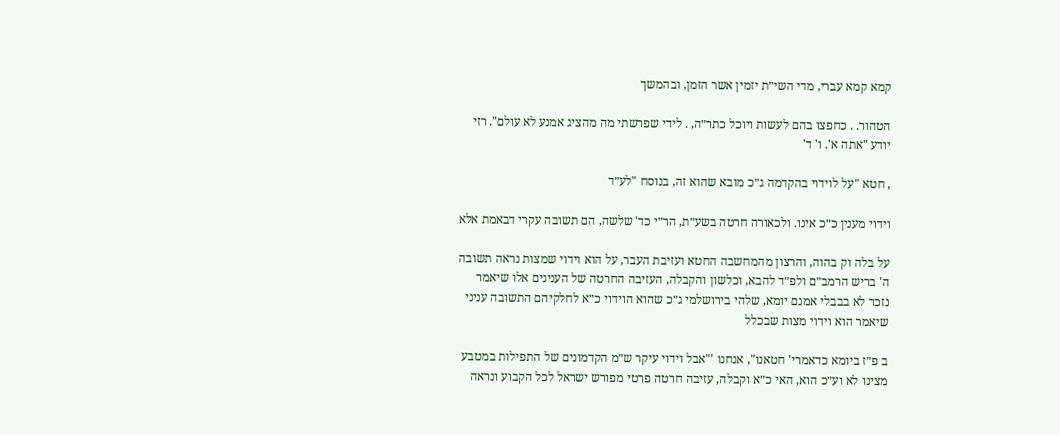קמא קמא עברי, מדי השי״ת יזמין אשר הזמן, ובהמשך

הטהור. . כחפצו בהם לעשות ויוכל כתר״ה, . לידי שפרשתי מה מהציג אמנע לא עולם". רזי יודע "אתה א'. ו' ד'

, חטא "על לוידוי בהקדמה ג״כ מובא שהוא זה, בנוסח "לע״ד

וידוי מענין כ״כ אינו. ולכאורה חרטה בשע״ת, הר״י כד' שלשה, הם תשובה עקרי דבאמת אלא

על בלה וק בהוה, והרצון מהמחשבה החטא ועזיבת העבר, על הוא וידוי שמצות נראה תשובה ה' בריש הרמב״ם ולפ״ד להבא, וכלשון והקבלה, העזיבה החרטה של הענינים אלו שיאמר נזכר לא בבבלי אמנם יומא, שלהי בירושלמי ג״כ שהוא הוידוי כ״א לחלקיהם התשובה עניני שיאמר הוא וידוי מצות שבכלל

ב פ״ז ביומא כדאמרי' חטאנו", אנחנו '"אבל וידוי עיקר ש״מ הקדמונים של התפילות במטבע מצינו לא וע״כ הוא, האי כ״א וקבלה, עזיבה חרטה פרטי מפורש ישראל לכל הקבוע ונראה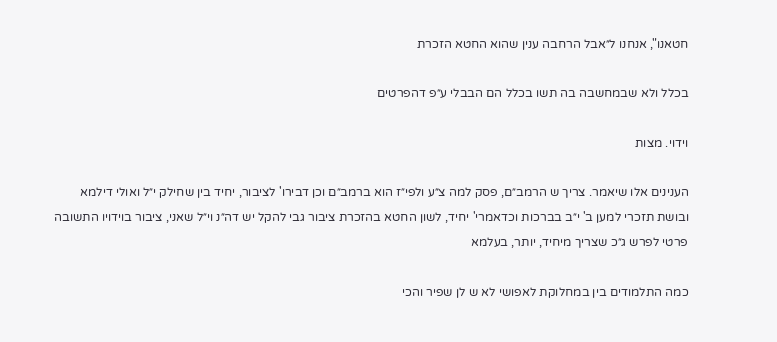חטאנו", אנחנו ל״אבל הרחבה ענין שהוא החטא הזכרת

בכלל ולא שבמחשבה בה תשו בכלל הם הבבלי ע״פ דהפרטים

וידוי. מצות

הענינים אלו שיאמר. צריך ש הרמב״ם, פסק למה צ״ע ולפי״ז הוא ברמב״ם וכן דבירו' לציבור, יחיד בין שחילק י״ל ואולי דילמא ובושת תזכרי למען ב' י״ב בברכות וכדאמרי' יחיד, לשון החטא בהזכרת ציבור גבי להקל יש דה״נ וי״ל שאני, ציבור בוידויו התשובה פרטי לפרש ג״כ שצריך מיחיד, יותר, בעלמא

כמה התלמודים בין במחלוקת לאפושי לא ש לן שפיר והכי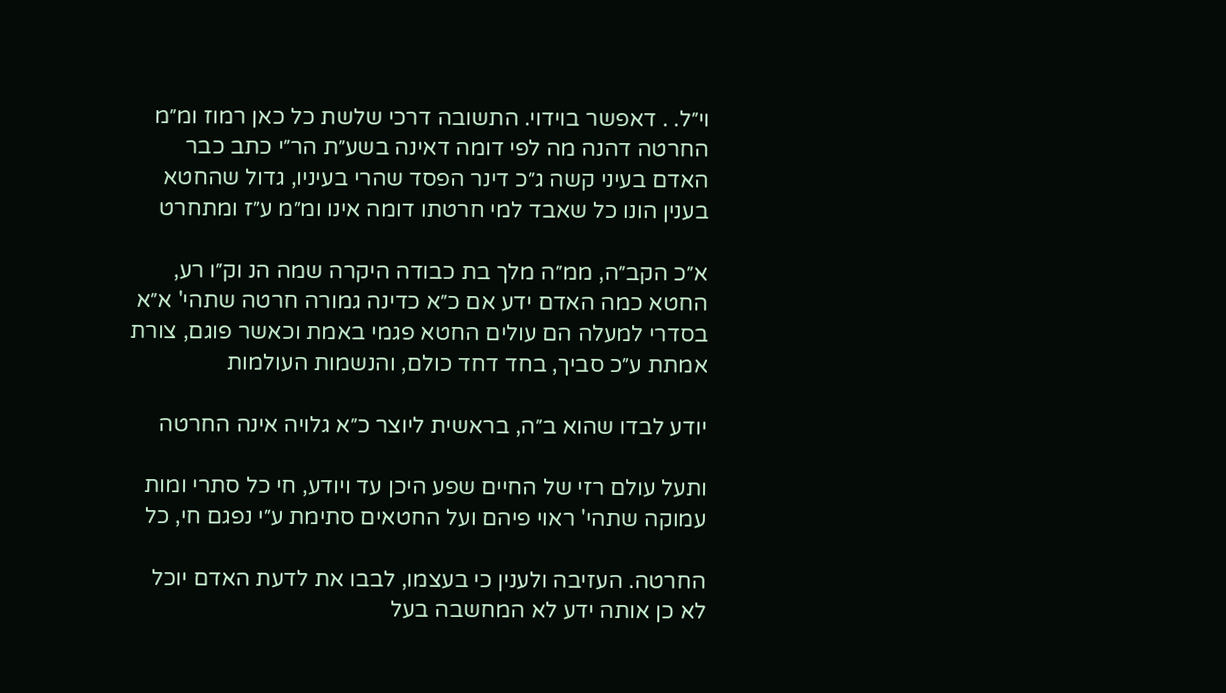וי״ל. . דאפשר בוידוי. התשובה דרכי שלשת כל כאן רמוז ומ״מ החרטה דהנה מה לפי דומה דאינה בשע״ת הר״י כתב כבר האדם בעיני קשה ג״כ דינר הפסד שהרי בעיניו, גדול שהחטא בענין הונו כל שאבד למי חרטתו דומה אינו ומ״מ ע״ז ומתחרט

א״כ הקב״ה, ממ״ה מלך בת כבודה היקרה שמה הנ וק״ו רע, החטא כמה האדם ידע אם כ״א כדינה גמורה חרטה שתהי' א״א בסדרי למעלה הם עולים החטא פגמי באמת וכאשר פוגם, צורת אמתת ע״כ סביך, בחד דחד כולם, והנשמות העולמות

יודע לבדו שהוא ב״ה, בראשית ליוצר כ״א גלויה אינה החרטה

ותעל עולם רזי של החיים שפע היכן עד ויודע, חי כל סתרי ומות עמוקה שתהי' ראוי פיהם ועל החטאים סתימת ע״י נפגם חי, כל

החרטה. העזיבה ולענין כי בעצמו, לבבו את לדעת האדם יוכל לא כן אותה ידע לא המחשבה בעל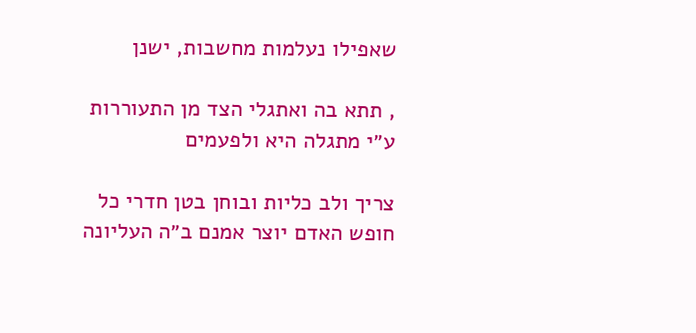שאפילו נעלמות מחשבות, ישנן

, תתא בה ואתגלי הצד מן התעוררות ע״י מתגלה היא ולפעמים

צריך ולב כליות ובוחן בטן חדרי כל חופש האדם יוצר אמנם ב״ה העליונה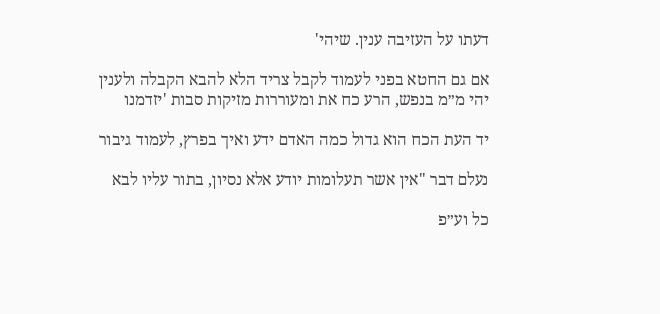דעתו על העזיבה ענין. שיהי'

אם גם החטא בפני לעמוד לקבל צריד הלא להבא הקבלה ולענין יהי מ״מ בנפש, הרע כח את ומעוררות מזיקות סבות 'יזדמנו

יד העת הכח הוא גדול כמה האדם ידע ואיך בפרץ, לעמוד גיבור

נעלם דבר "אין אשר תעלומות יודע אלא נסיון, בתור עליו לבא

כל וע״פ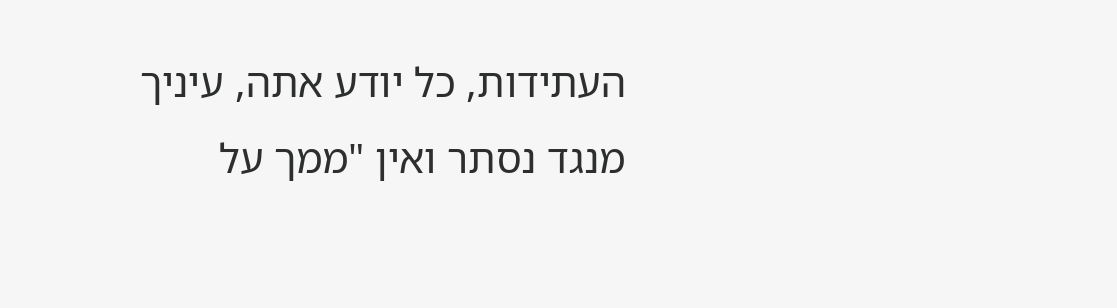העתידות, כל יודע אתה, עיניך מנגד נסתר ואין "ממך על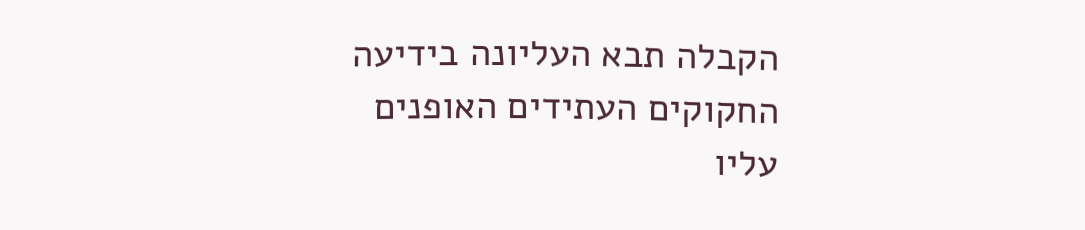הקבלה תבא העליונה בידיעה החקוקים העתידים האופנים עליו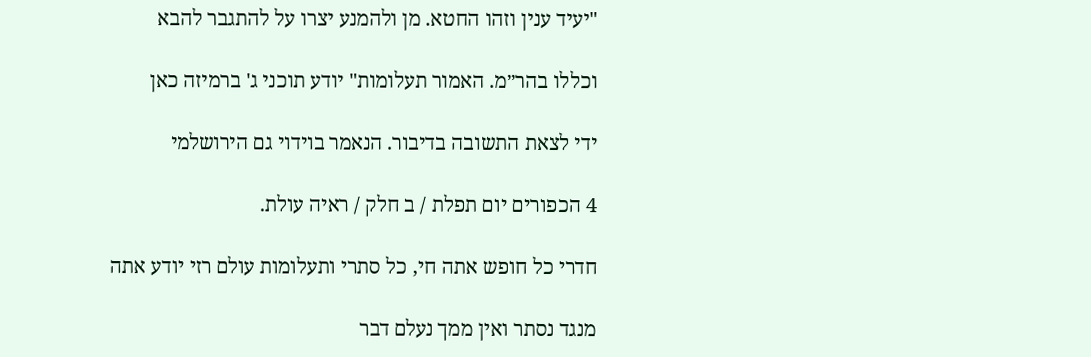"יעיד ענין וזהו החטא. מן ולהמנע יצרו על להתגבר להבא

וכללו בהר״מ. האמור תעלומות" יודע תוכני ג' ברמיזה כאן

ידי לצאת התשובה בדיבור. הנאמר בוידוי גם הירושלמי

4 הכפורים יום תפלת / ב חלק / ראיה עולת.

חדרי כל חופש אתה חי, כל סתרי ותעלומות עולם רזי יודע אתה

מנגד נסתר ואין ממך נעלם דבר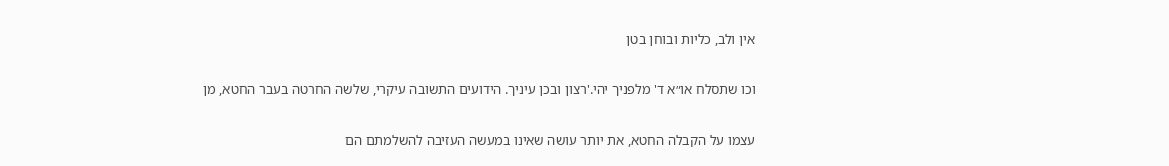אין ולב, כליות ובוחן בטן

וכו שתסלח או״א ד' מלפניך יהי.'רצון ובכן עיניך. הידועים התשובה עיקרי, שלשה החרטה בעבר החטא, מן

עצמו על הקבלה החטא, את יותר עושה שאינו במעשה העזיבה להשלמתם הם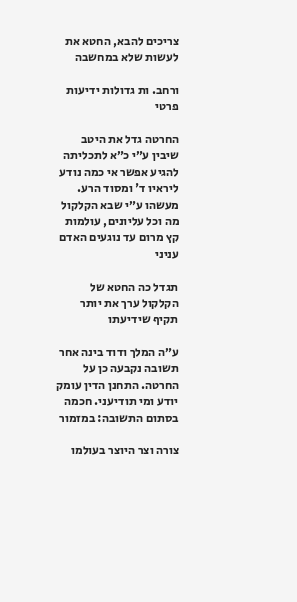צריכים להבא, החטא את לעשות שלא במחשבה

ורחב. ות גדולות ידיעות פרטי

החרטה גדל את היטב שיבין ע״י כ״א לתכליתה להגיע אפשר אי כמה נודע ליראיו ד' ומסוד הרע. מעשהו ע״י שבא הקלקול מה וכל עליונים, עולמות קץ מרום עד נוגעים האדם עניני

תגדל כה החטא של הקלקול ערך את יותר תקיף שידיעתו

ע״ה המלך ודוד בינה אחר תשובה נקבעה כן על החרטה. התחנן הדין עומק יודע ומי תודיעני. חכמה בסתום התשובה: במזמור

צורה וצר היוצר בעולמו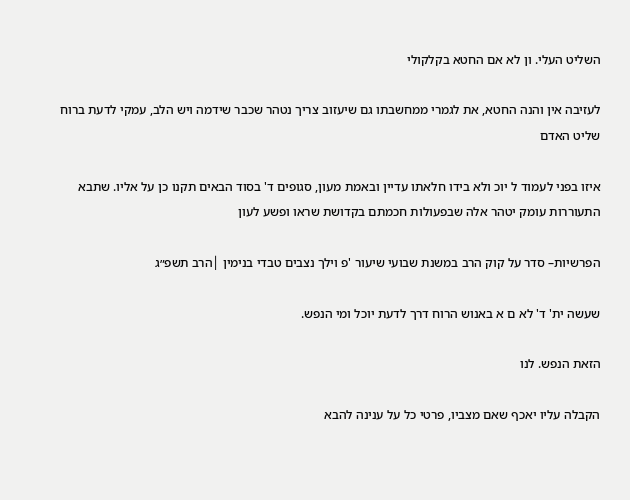השליט העלי. ון לא אם החטא בקלקולי

לעזיבה אין והנה החטא, את לגמרי ממחשבתו גם שיעזוב צריך נטהר שכבר שידמה ויש הלב, עמקי לדעת ברוח שליט האדם

איזו בפני לעמוד ל יוכ ולא בידו חלאתו עדיין ובאמת מעון, סגופים ד' בסוד הבאים תקנו כן על אליו. שתבא התעוררות עומק יטהר אלה שבפעולות חכמתם בקדושת שראו ופשע לעון

הפרשיות– סדר על קוק הרב במשנת שבועי שיעור 'פ וילך נצבים טבדי בנימין │הרב תשפ״ג

שעשה ית' ד' לא ם א באנוש הרוח דרך לדעת יוכל ומי הנפש.

הזאת הנפש. לנו

הקבלה עליו יאכף שאם מצביו, פרטי כל על ענינה להבא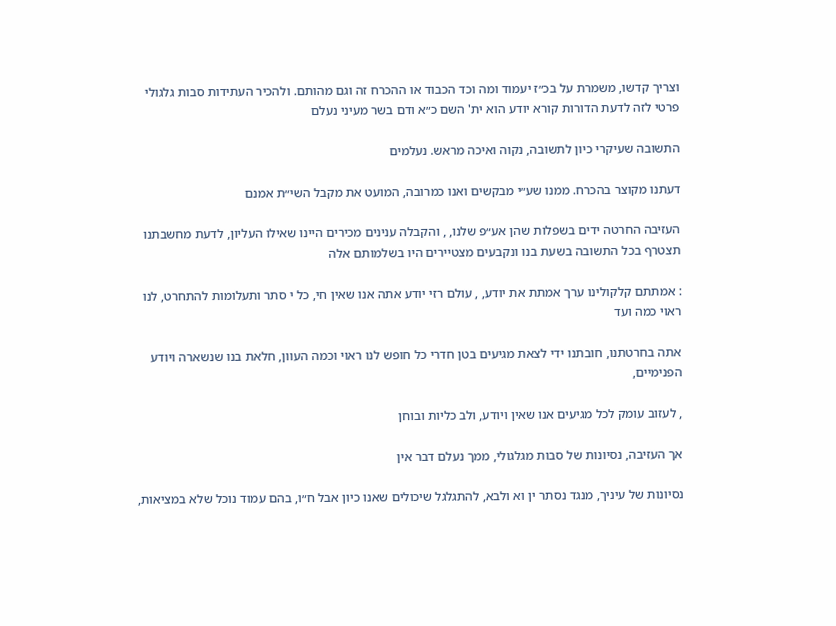וצריך קדשו, משמרת על בכ״ז יעמוד ומה וכד הכבוד או ההכרח זה וגם מהותם. ולהכיר העתידות סבות גלגולי פרטי לזה לדעת הדורות קורא יודע הוא ית' השם כ״א ודם בשר מעיני נעלם

התשובה שעיקרי כיון לתשובה, נקוה ואיכה מראש. נעלמים

דעתנו מקוצר בהכרח. ממנו שע״י מבקשים ואנו כמרובה, המועט את מקבל השי״ת אמנם

העזיבה החרטה ידים בשפלות שהן אע״פ שלנו, , והקבלה ענינים מכירים היינו שאילו העליון, לדעת מחשבתנו תצטרף בכל התשובה בשעת בנו ונקבעים מצטיירים היו בשלמותם אלה

: אמתתם קלקולינו ערך אמתת את יודע, , עולם רזי יודע אתה אנו שאין חי, כל י סתר ותעלומות להתחרט, לנו ראוי כמה ועד

אתה בחרטתנו, חובתנו ידי לצאת מגיעים בטן חדרי כל חופש לנו ראוי וכמה העוון, חלאת בנו שנשארה ויודע הפנימיים,

, לעזוב עומק לכל מגיעים אנו שאין ויודע, ולב כליות ובוחן

אך העזיבה, נסיונות של סבות מגלגולי, ממך נעלם דבר אין

נסיונות של עיניך, מנגד נסתר ין וא ולבא, להתגלגל שיכולים שאנו כיון אבל ח״ו, בהם עמוד נוכל שלא במציאות,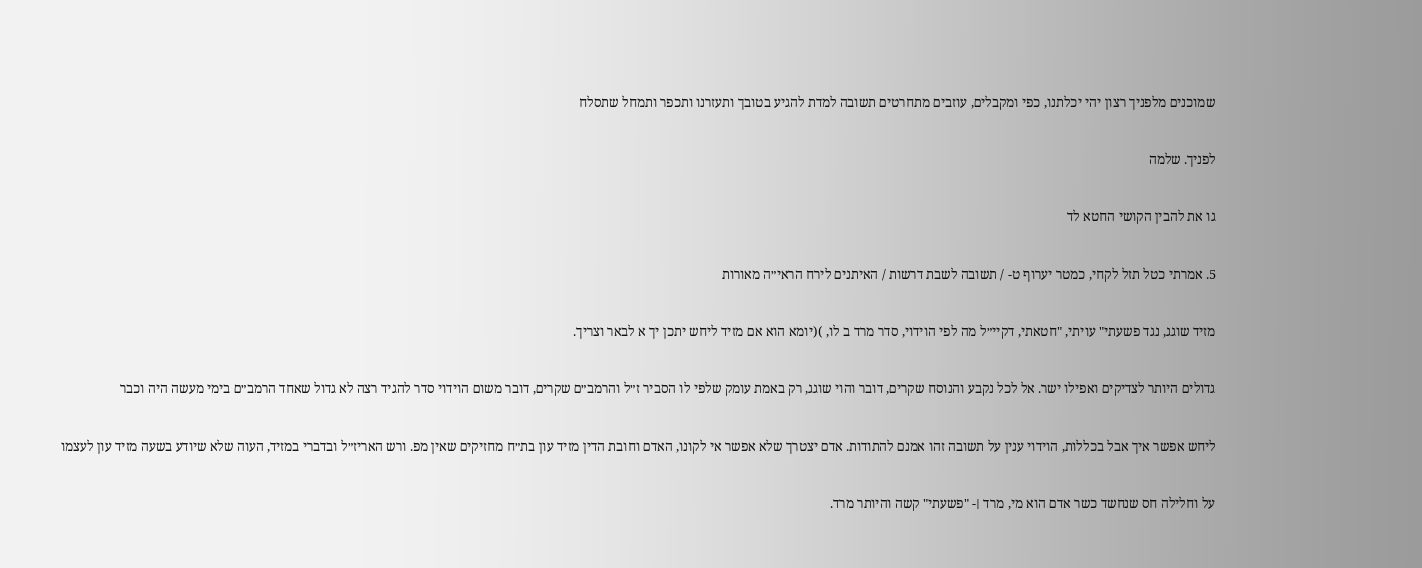שמוכנים מלפניך רצון יהי יכלתנו, כפי ומקבלים, עוזבים מתחרטים תשובה למדת להגיע בטובך ותעזרנו ותכפר ותמחל שתסלח

לפניך. שלמה

גו את להבין הקושי החטא לד

5. אמרתי כטל תזל לקחי, כמטר יערוף ט- / תשובה לשבת דרשות / האיתנים לירח הראי״ה מאורות

מזיד שוגג, נגד פשעתי" עויתי, "חטאתי, דקיי״ל מה לפי הוידוי, סדר מרד ב לו, )(יומא הוא אם מזיד ליחש יתכן יך א לבאר וצריך.

גדולים היותר לצדיקים ואפילו ישר. אל לכל נקבע והנוסח שקרים, דובר והוי שוגג, רק באמת עומק שלפי לו הסביר ז״ל והרמב״ם שקרים, דובר משום הוידוי סדר להגיד רצה לא גדול שאחד הרמב״ם בימי מעשה היה וכבר

ליחש אפשר איך אבל בכללות, הוידוי ענין על תשובה זהו אמנם להתודות. אדם יצטרך שלא אפשר אי לקונו, האדם וחובת הדין מזיד עון בת״ח מחזיקים שאין מפ. ורש האריז״ל ובדברי במזיד, העוה שלא שיודע בשעה מזיד עון לעצמו

על וחלילה חס שנחשד כשר אדם הוא מי, מרד ׀- "פשעתי" קשה והיותר מרד.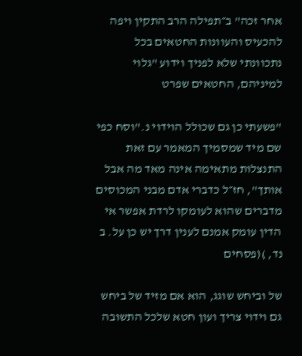אחר זכה" ב״תפילה הרב התקין ויפה להכעיס והעוונות החטאים בכל נתכוונתי שלא לפניך וידוע "גלוי למיניהם, החטאים שפרט

"פשעתי כן גם שכולל הוידוי נ."וסח כפי שם מיד שמסמיך המאמר עם זאת התנצלות מתאימה אינה מאד מה אבל אותך", חז״ל כדברי אדם מבני המכוסים מדברים שהוא לעומקו לרדת אפשר אי הדין עומק אמנם לענין דרך יש כן על. ב נד, )(פסחים

של וביחש שוגג, הוא אם מזיד של ביחש גם וידוי צריך ועון חטא שלכל התשובה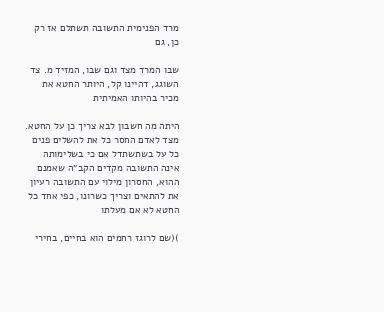מרד הפנימית התשובה תשתלם אז רק כן, גם

שבו המרד מצד וגם שבו, המזיד מ. צד השוגג, דהיינו קל, היותר החטא את מכיר בהיותו האמיתית

היתה מה חשבון לבא צריך כן על החטא. מצד לאדם החסר כל את להשלים פנים כל על בשתשתדל אם כי בשלימותה אינה התשובה מקדים הקב״ה שאמנם ההוא, החסרון מילוי עם התשובה רעיון את להתאים וצריך כשרונו, כפי אחד כל החטא לא אם מעלתו

)(שם לרוגז רחמים הוא בחיים, בחירי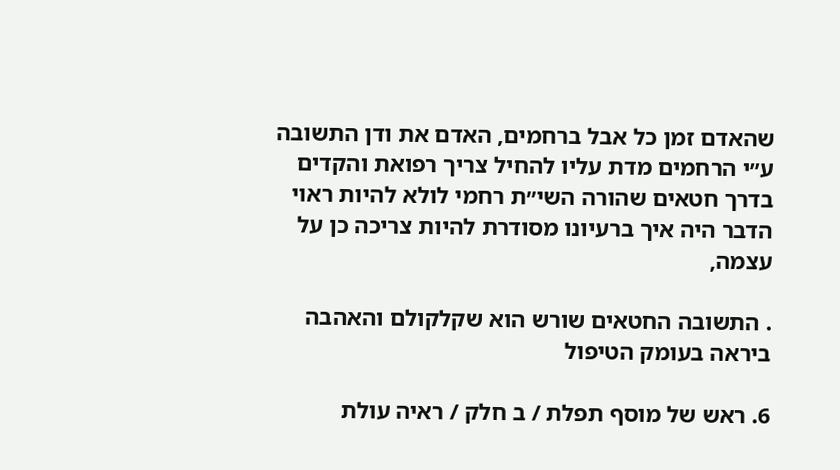שהאדם זמן כל אבל ברחמים, האדם את ודן התשובה ע״י הרחמים מדת עליו להחיל צריך רפואת והקדים בדרך חטאים שהורה השי״ת רחמי לולא להיות ראוי הדבר היה איך ברעיונו מסודרת להיות צריכה כן על עצמה,

. התשובה החטאים שורש הוא שקלקולם והאהבה ביראה בעומק הטיפול

6. ראש של מוסף תפלת / ב חלק / ראיה עולת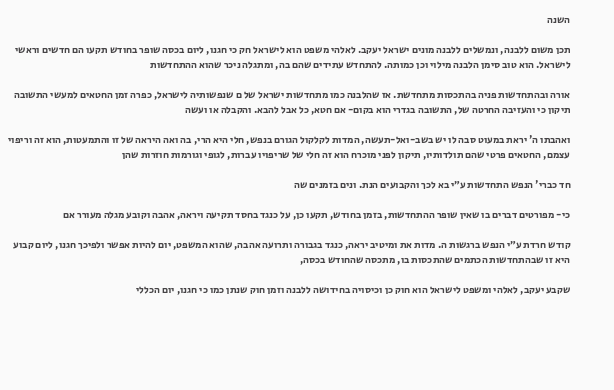השנה

תכן משום ללבנה, ונמשלים ללבנה מונים ישראל יעקב. לאלהי משפט הוא לישראל חק כי חגנו, ליום בכסה שופר בחודש תקעו הם חדשים וראשי לישראל. הוא טוב סימן הלבנה מילוי וכן כמותה. להתחדש עתידים שהם בה, ומתגלה ניכר שהוא ההתחדשות

אורה ובהתחדשות פניה בהתכסות מתחדשת. אז שהלבנה כמו מתחדשות ישראל של ם שנפשותיה לישראל, כפרה זמן החטאים למעשי התשובה תיקון כי והעזיבה החרטה של, התשובה בגדרי הוא בקום- אם חטא, כל אבל להבא. והקבלה או ועשה

ואהבתו ה' יראת במעוט סבה לו יש בשב-ואל-תעשה, המדות לקלקול הגורם בנפש, חלי היא הרי, בה ואה היראה של זו והתמעטות, הוא זה וריפוי עצמם, החטאים פרטי שהם תולדותיו, תיקון לפני מוכרח הוא זה חלי של שריפויו עברות, לגופי וגורמות חוזרות שהן

חד כברי' הנפש התחדשות ע״י בא לכך והקבועים הנת. ונים בזמנים שה

כי- מפורטים דברים בו שאין שופר ההתחדשות, בזמן בחודש, תקעו כן, על כנגד בחסד תקיעה ויראה, אהבה וקובע מגלה מעורר אם

קודש חרדת ע״י הנפש ברגשות ה. מדות את ומיטיב יראה, כנגד בגבורה ותרועה אהבה, שהוא המשפט, יום להיות אפשר ולפיכך חגנו, ליום קבוע היא זו שבהתחדשות הכתמים שהתכסות בו, מתכסה שהחודש בכסה,

שקבע יעקב, לאלהי ומשפט לישראל הוא חוק כן וכיסויה בחידושה ללבנה וזמן חוק שנתן כמו כי חגנו, יום הכללי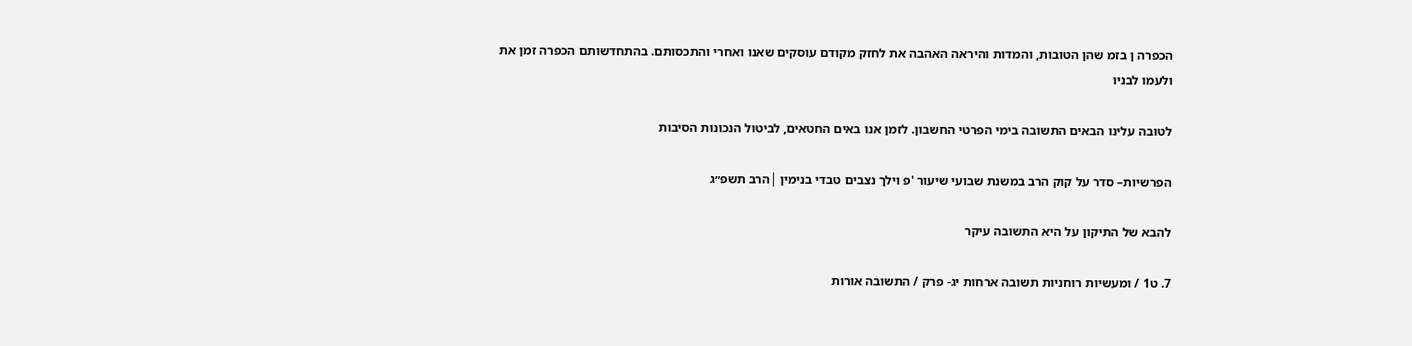הכפרה ן בזמ שהן הטובות, והמדות והיראה האהבה את לחזק מקודם עוסקים שאנו ואחרי והתכסותם. בהתחדשותם הכפרה זמן את ולעמו לבניו

לטובה עלינו הבאים התשובה בימי הפרטי החשבון. לזמן אנו באים החטאים, לביטול הנכונות הסיבות

הפרשיות– סדר על קוק הרב במשנת שבועי שיעור 'פ וילך נצבים טבדי בנימין │הרב תשפ״ג

להבא של התיקון על היא התשובה עיקר

7. ט1 / ומעשיות רוחניות תשובה ארחות יג- פרק / התשובה אורות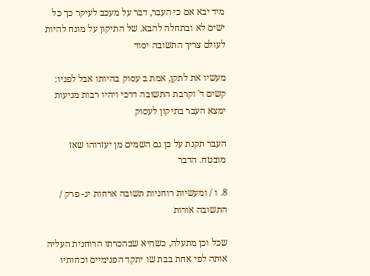מיד יבא אם כי העבר, דבר על מעכב לעיקר כך כל ישים לא ובתחלה להבא. של התיקון על מונח להיות לעולם צריך התשובה יסוד

מעשיו את לתקן, אמת ב עסוק בהיותו אבל לפניו: קשים ד' וקרבת התשובה דרכי ויהיו רבות מניעות ימצא העבר בתיקון לעסוק

העבר תקנת על כן גם השמים מן יעזרוהו שאז מובטח. הדבר

8. ו / ומעשיות רוחניות תשובה ארחות יג- פרק / התשובה אורות

שכל וכן מתעלה, כשהיא שבהכרתו הרוחנית העליה אותה לפי אחת בבת שו יתקד הפנימיים וכחותיו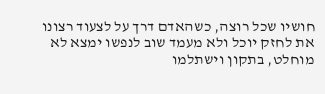חושיו שכל רוצה, כשהאדם דרך על לצעוד רצונו את לחזק יוכל ולא מעמד שוב לנפשו ימצא לא מוחלט, בתקון וישתלמו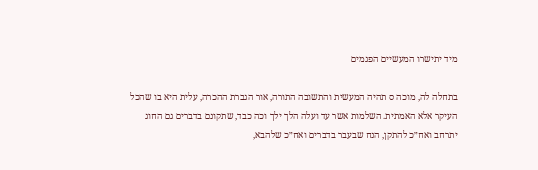מיד יתישרו המעשיים הפגמים

בתחלה לה, מוכה ס תהיה המעשית והתשובה התורה, אור הגברת ההכרה, עלית היא בו שהכל העיקר אלא האמתית. השלמות אשר עד ועלה הלך ילך וכה כבד, שתקונם בדברים גם החוג יתרחב ואח״כ להתקן, הנח שבעבר בדברים ואח״כ שלהבא,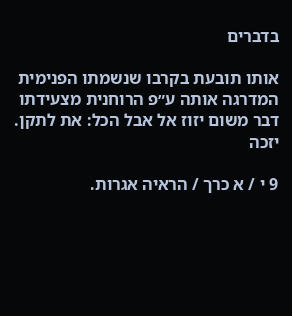בדברים

אותו תובעת בקרבו שנשמתו הפנימית המדרגה אותה ע״פ הרוחנית מצעידתו דבר משום יזוז אל אבל הכל: את לתקן. יזכה

9 י / א כרך / הראיה אגרות.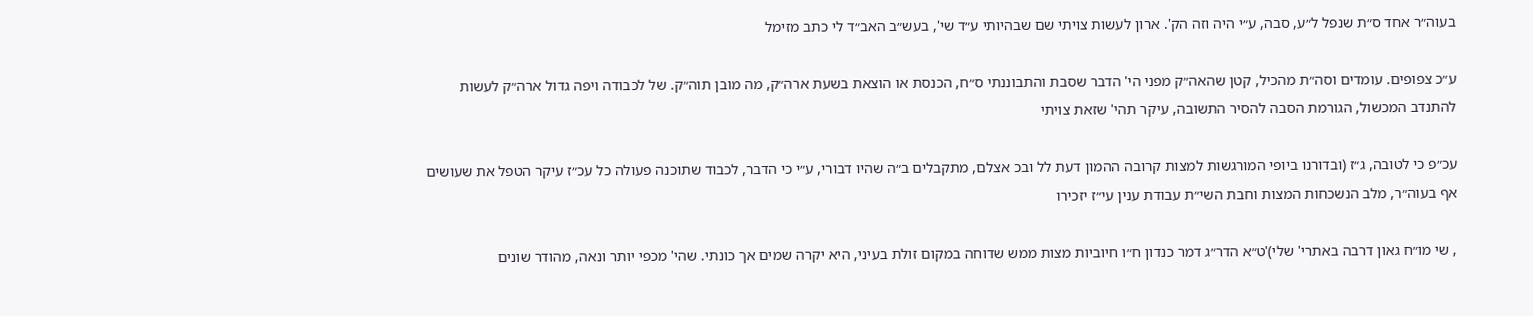בעוה״ר אחד ס״ת שנפל ל״ע, סבה, ע״י היה וזה הק'. ארון לעשות צויתי שם שבהיותי ע״ד שי', בעש״ב האב״ד לי כתב מזימל

ע״כ צפופים. עומדים וסה״ת מהכיל, קטן שהאה״ק מפני הי' הדבר שסבת והתבוננתי ס״ח, הכנסת או הוצאת בשעת ארה״ק, מה מובן תוה״ק. של לכבודה ויפה גדול ארה״ק לעשות להתנדב המכשול, הגורמת הסבה להסיר התשובה, עיקר תהי' שזאת צויתי

עכ״פ כי לטובה, ג״ז (ובדורנו ביופי המורגשות למצות קרובה ההמון דעת לל ובכ אצלם, מתקבלים ב״ה שהיו דבורי, ע״י כי הדבר, לכבוד שתוכנה פעולה כל עכ״ז עיקר הטפל את שעושים אף בעוה״ר, מלב הנשכחות המצות וחבת השי״ת עבודת ענין עי״ז יזכירו

, שי מו״ח גאון דרבה באתרי' שלי)'ט״א הדר״ג דמר כנדון ח״ו חיוביות מצות ממש שדוחה במקום זולת בעיני, היא יקרה שמים אך כונתי. שהי' מכפי יותר ונאה, מהודר שונים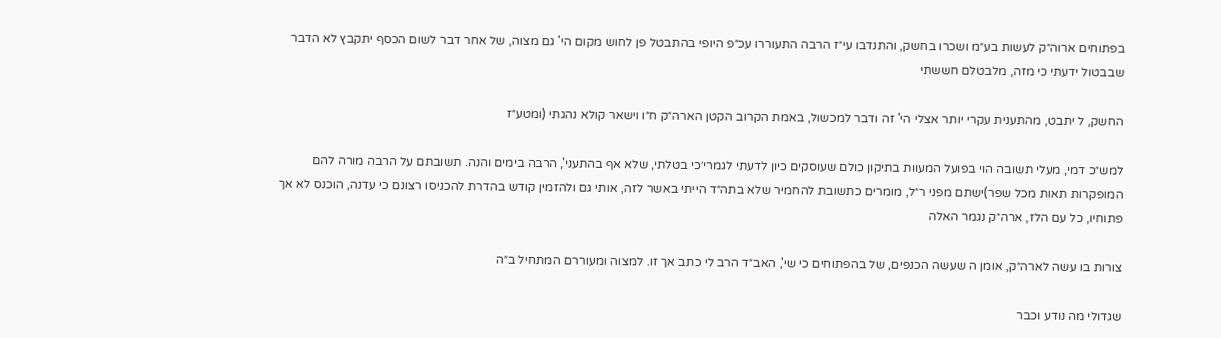בפתוחים ארוה״ק לעשות בע״מ ושכרו בחשק, והתנדבו עי״ז הרבה התעוררו עכ״פ היופי בהתבטל פן לחוש מקום הי' גם מצוה, של אחר דבר לשום הכסף יתקבץ לא הדבר שבבטול ידעתי כי מזה, מלבטלם חששתי

החשק, ל יתבט, מהתענית עקרי יותר אצלי הי' זה ודבר למכשול, באמת הקרוב הקטן הארה״ק ח״ו וישאר קולא נהגתי (ומטע״ז

למש״כ דמי, מעלי תשובה הוי בפועל המעוות בתיקון כולם שעוסקים כיון לדעתי לגמרי׳כי בטלתי, שלא אף בהתעני', הרבה בימים והנה. תשובתם על הרבה מורה להם המופקרות תאות מכל שפר)ישתם מפני ר״ל, מומרים כתשובת להחמיר שלא בתה״ד הייתי באשר לזה, אותי גם ולהזמין קודש בהדרת להכניסו רצונם כי עדנה, הוכנס לא אך פתוחיו, כל עם הלז, ארה״ק נגמר האלה

צורות בו עשה לארה״ק, אומן ה שעשה הכנפים, של בהפתוחים כי שי', האב״ד הרב לי כתב אך זו. למצוה ומעוררם המתחיל ב״ה

שגדולי מה נודע וכבר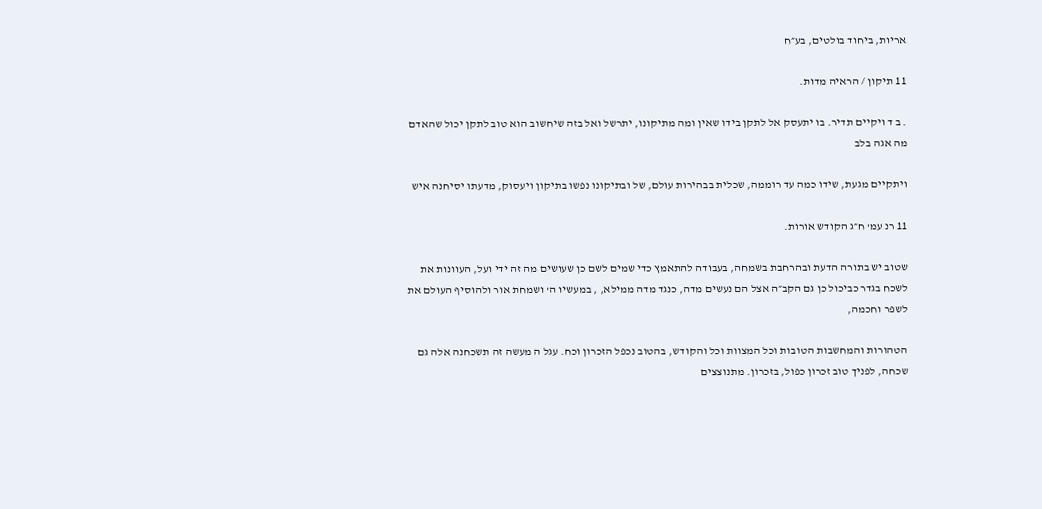אריות, ביחוד בולטים, בע״ח

11 תיקון / הראיה מדות.

. ב ד ויקיים תדיר. בו יתעסק אל לתקן בידו שאין ומה מתיקונו, יתרשל ואל בזה שיחשוב הוא טוב לתקן יכול שהאדם מה אגה בלב

ויתקיים מגעת, שידו כמה עד רוממה, שכלית בבהירות עולם, של ובתיקונו נפשו בתיקון ויעסוק, מדעתו יסיחנה איש

11 רנ עמ' ח״ג הקודש אורות.

שטוב יש בתורה הדעת ובהרחבת בשמחה, בעבודה להתאמץ כדי שמים לשם כן שעושים מה זה ידי ועל, העוונות את לשכח בגדר כביכול כן גם הקב״ה אצל הם נעשים מדה, כנגד מדה ממילא, , במעשיו ה' ושמחת אור ולהוסיף העולם את לשפר וחכמה,

הטהורות והמחשבות הטובות וכל המצוות וכל והקודש, בהטוב נכפל הזכרון וכח. עגל ה מעשה זה תשכחנה אלה גם שכחה, לפניך טוב זכרון כפול, בזכרון. מתנוצצים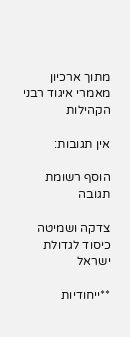מתוך ארכיון מאמרי איגוד רבני הקהילות

אין תגובות:

הוסף רשומת תגובה

צדקה ושמיטה כיסוד לגדולת ישראל

**ייחודיות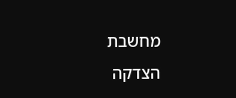מחשבת הצדקה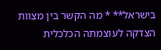בישראל** * מה הקשר בין מצוות הצדקה לעוצמתה הכלכלית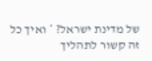של מדינת ישראל? * ואיך כל זה קשור לתהליך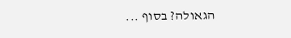הגאולה? בסוף ...